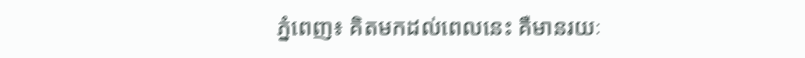ភ្នំពេញ៖ គិតមកដល់ពេលនេះ គឺមានរយៈ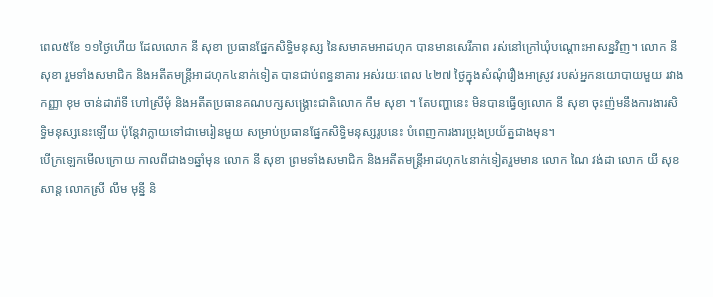ពេល៥ខែ ១១ថ្ងៃហើយ ដែលលោក នី សុខា ប្រធានផ្នែកសិទ្ធិមនុស្ស នៃសមាគមអាដហុក បានមានសេរីភាព រស់នៅក្រៅឃុំបណ្ដោះអាសន្នវិញ។ លោក នី សុខា រួមទាំងសមាជិក និងអតីតមន្ត្រីអាដហុក៤នាក់ទៀត បានជាប់ពន្ធនាគារ អស់រយៈពេល ៤២៧ ថ្ងៃក្នុងសំណុំរឿងអាស្រូវ របស់អ្នកនយោបាយមួយ រវាងកញ្ញា ខុម ចាន់ដារ៉ាទី ហៅស្រីមុំ និងអតីតប្រធានគណបក្សសង្គ្រោះជាតិលោក កឹម សុខា ។ តែបញ្ហានេះ មិនបានធ្វើឲ្យលោក នី សុខា ចុះញ៉មនឹងការងារសិទ្ធិមនុស្សនេះឡើយ ប៉ុន្តែវាក្លាយទៅជាមេរៀនមួយ សម្រាប់ប្រធានផ្នែកសិទ្ធិមនុស្សរូបនេះ បំពេញការងារប្រុងប្រយ័ត្នជាងមុន។
បើក្រឡេកមើលក្រោយ កាលពីជាង១ឆ្នាំមុន លោក នី សុខា ព្រមទាំងសមាជិក និងអតីតមន្ត្រីអាដហុក៤នាក់ទៀតរួមមាន លោក ណៃ វង់ដា លោក យី សុខសាន្ត លោកស្រី លឹម មុន្នី និ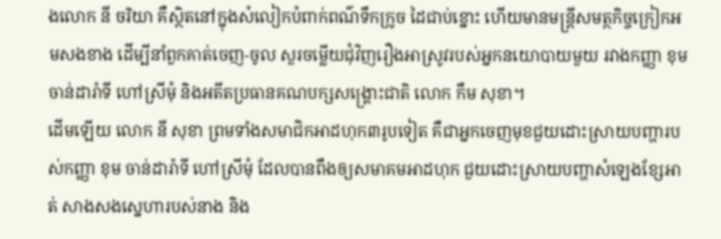ងលោក នី ចរិយា គឺស្ថិតនៅក្នុងសំលៀកបំពាក់ពណ៌ទឹកក្រូច ដៃជាប់ខ្នោះ ហើយមានមន្ត្រីសមត្ថកិច្ចក្រៀកអមសងខាង ដើម្បីនាំពួកគាត់ចេញ-ចូល សួរចម្លើយជុំវិញរឿងអាស្រូវរបស់អ្នកនយោបាយមួយ រវាងកញ្ញា ខុម ចាន់ដារ៉ាទី ហៅស្រីមុំ និងអតីតប្រធានគណបក្សសង្គ្រោះជាតិ លោក កឹម សុខា។
ដើមឡើយ លោក នី សុខា ព្រមទាំងសមាជិកអាដហុក៣រូបទៀត គឺជាអ្នកចេញមុខជួយដោះស្រាយបញ្ហារបស់កញ្ញា ខុម ចាន់ដារ៉ាទី ហៅស្រីមុំ ដែលបានពឹងឲ្យសមាគមអាដហុក ជួយដោះស្រាយបញ្ហាសំឡេងខ្សែអាត់ សាងសងស្នេហារបស់នាង និង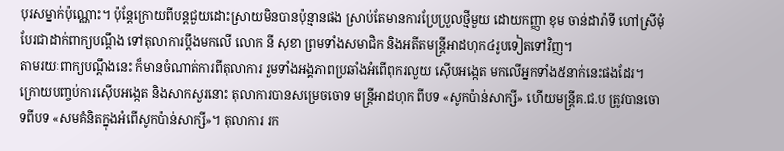បុរសម្នាក់ប៉ុណ្ណោះ។ ប៉ុន្តែក្រោយពីបន្តជួយដោះស្រាយមិនបានប៉ុន្មានផង ស្រាប់តែមានការប្រែប្រួលថ្មីមួយ ដោយកញ្ញា ខុម ចាន់ដារ៉ាទី ហៅស្រីមុំ បែរជាដាក់ពាក្យបណ្ដឹង ទៅតុលាការប្ដឹងមកលើ លោក នី សុខា ព្រមទាំងសមាជិក និងអតីតមន្ត្រីអាដហុក៤រូបទៀតទៅវិញ។
តាមរយៈពាក្យបណ្ដឹងនេះ ក៏មានចំណាត់ការពីតុលាការ រួមទាំងអង្គភាពប្រឆាំងអំពើពុករលួយ ស៊ើបអង្កេត មកលើអ្នកទាំង៥នាក់នេះផងដែរ។ ក្រោយបញ្ចប់ការស៊ើបអង្កេត និងសាកសួរនោះ តុលាការបានសម្រេចចោទ មន្ត្រីអាដហុក ពីបទ «សូកប៉ាន់សាក្សី» ហើយមន្ត្រីគ.ជ.ប ត្រូវបានចោទពីបទ «សមគំនិតក្នុងអំពើសូកប៉ាន់សាក្សី»។ តុលាការ រក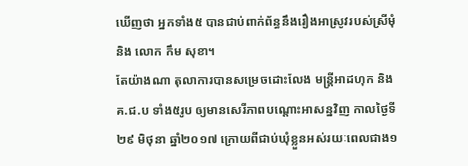ឃើញថា អ្នកទាំង៥ បានជាប់ពាក់ព័ន្ធនឹងរឿងអាស្រូវរបស់ស្រីមុំ និង លោក កឹម សុខា។
តែយ៉ាងណា តុលាការបានសម្រេចដោះលែង មន្ត្រីអាដហុក និង គ.ជ.ប ទាំង៥រូប ឲ្យមានសេរីភាពបណ្ដោះអាសន្នវិញ កាលថ្ងៃទី២៩ មិថុនា ឆ្នាំ២០១៧ ក្រោយពីជាប់ឃុំខ្លួនអស់រយៈពេលជាង១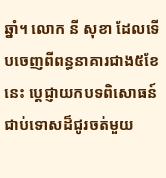ឆ្នាំ។ លោក នី សុខា ដែលទើបចេញពីពន្ធនាគារជាង៥ខែនេះ ប្ដេជ្ញាយកបទពិសោធន៍ជាប់ទោសដ៏ជូរចត់មួយ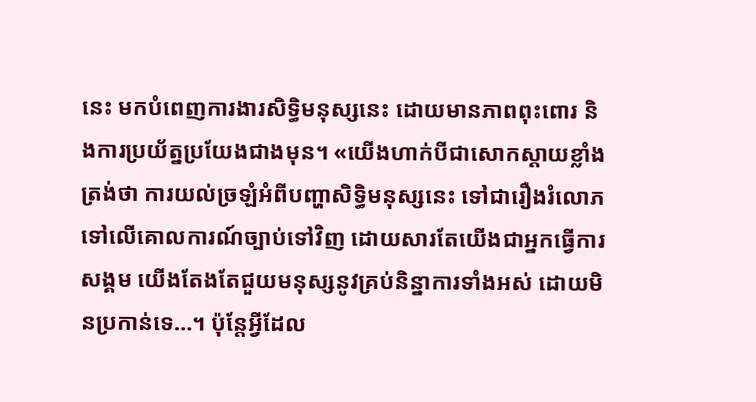នេះ មកបំពេញការងារសិទ្ធិមនុស្សនេះ ដោយមានភាពពុះពោរ និងការប្រយ័ត្នប្រយែងជាងមុន។ «យើងហាក់បីជាសោកស្ដាយខ្លាំង ត្រង់ថា ការយល់ច្រឡំអំពីបញ្ហាសិទ្ធិមនុស្សនេះ ទៅជារឿងរំលោភទៅលើគោលការណ៍ច្បាប់ទៅវិញ ដោយសារតែយើងជាអ្នកធ្វើការសង្គម យើងតែងតែជួយមនុស្សនូវគ្រប់និន្នាការទាំងអស់ ដោយមិនប្រកាន់ទេ…។ ប៉ុន្តែអ្វីដែល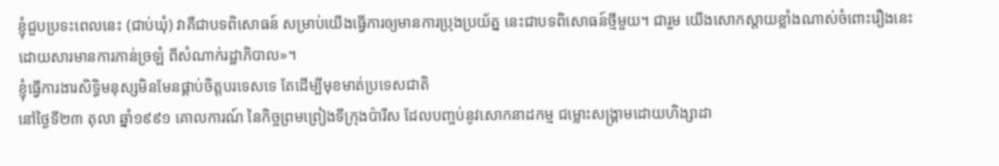ខ្ញុំជួបប្រទះពេលនេះ (ជាប់ឃុំ) វាគឺជាបទពិសោធន៍ សម្រាប់យើងធ្វើការឲ្យមានការប្រុងប្រយ័ត្ន នេះជាបទពិសោធន៍ថ្មីមួយ។ ជារួម យើងសោកស្ដាយខ្លាំងណាស់ចំពោះរឿងនេះ ដោយសារមានការភាន់ច្រឡំ ពីសំណាក់រដ្ឋាភិបាល»។
ខ្ញុំធ្វើការងារសិទ្ធិមនុស្សមិនមែនផ្គាប់ចិត្តបរទេសទេ តែដើម្បីមុខមាត់ប្រទេសជាតិ
នៅថ្ងៃទី២៣ តុលា ឆ្នាំ១៩៩១ គោលការណ៍ នៃកិច្ចព្រមព្រៀងទីក្រុងប៉ារីស ដែលបញ្ចប់នូវសោកនាដកម្ម ជម្លោះសង្គ្រាមដោយហិង្សាដា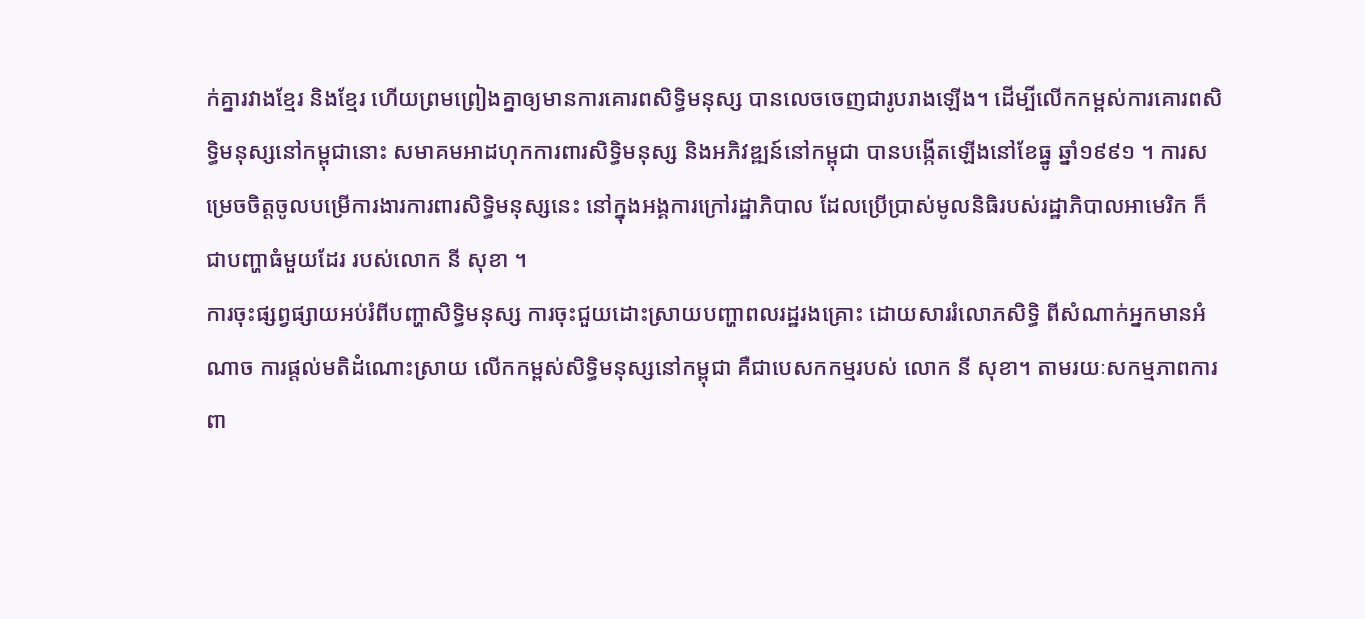ក់គ្នារវាងខ្មែរ និងខ្មែរ ហើយព្រមព្រៀងគ្នាឲ្យមានការគោរពសិទ្ធិមនុស្ស បានលេចចេញជារូបរាងឡើង។ ដើម្បីលើកកម្ពស់ការគោរពសិទ្ធិមនុស្សនៅកម្ពុជានោះ សមាគមអាដហុកការពារសិទ្ធិមនុស្ស និងអភិវឌ្ឍន៍នៅកម្ពុជា បានបង្កើតឡើងនៅខែធ្នូ ឆ្នាំ១៩៩១ ។ ការសម្រេចចិត្តចូលបម្រើការងារការពារសិទ្ធិមនុស្សនេះ នៅក្នុងអង្គការក្រៅរដ្ឋាភិបាល ដែលប្រើប្រាស់មូលនិធិរបស់រដ្ឋាភិបាលអាមេរិក ក៏ជាបញ្ហាធំមួយដែរ របស់លោក នី សុខា ។
ការចុះផ្សព្វផ្សាយអប់រំពីបញ្ហាសិទ្ធិមនុស្ស ការចុះជួយដោះស្រាយបញ្ហាពលរដ្ឋរងគ្រោះ ដោយសាររំលោភសិទ្ធិ ពីសំណាក់អ្នកមានអំណាច ការផ្ដល់មតិដំណោះស្រាយ លើកកម្ពស់សិទ្ធិមនុស្សនៅកម្ពុជា គឺជាបេសកកម្មរបស់ លោក នី សុខា។ តាមរយៈសកម្មភាពការពា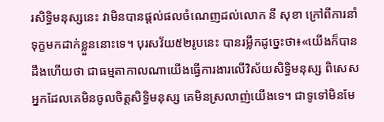រសិទ្ធិមនុស្សនេះ វាមិនបានផ្ដល់ផលចំណេញដល់លោក នី សុខា ក្រៅពីការនាំទុក្ខមកដាក់ខ្លួននោះទេ។ បុរសវ័យ៥២រូបនេះ បានរម្លឹកដូច្នេះថា៖«យើងក៏បានដឹងហើយថា ជាធម្មតាកាលណាយើងធ្វើការងារលើវិស័យសិទ្ធិមនុស្ស ពិសេសអ្នកដែលគេមិនចូលចិត្តសិទ្ធិមនុស្ស គេមិនស្រលាញ់យើងទេ។ ជាទូទៅមិនមែ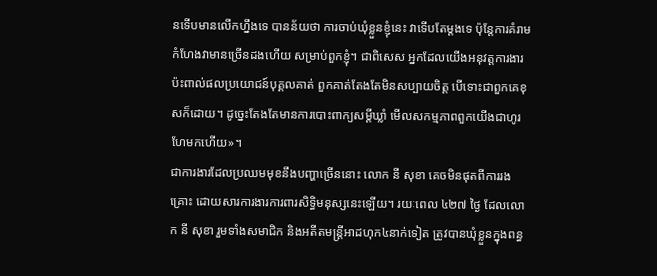នទើបមានលើកហ្នឹងទេ បានន័យថា ការចាប់ឃុំខ្លួនខ្ញុំនេះ វាទើបតែម្ដងទេ ប៉ុន្តែការគំរាមកំហែងវាមានច្រើនដងហើយ សម្រាប់ពួកខ្ញុំ។ ជាពិសេស អ្នកដែលយើងអនុវត្តការងារប៉ះពាល់ផលប្រយោជន៍បុគ្គលគាត់ ពួកគាត់តែងតែមិនសប្បាយចិត្ត បើទោះជាពួកគេខុសក៏ដោយ។ ដូច្នេះតែងតែមានការបោះពាក្យសម្ដីឃ្លាំ មើលសកម្មភាពពួកយើងជាហូរហែមកហើយ»។
ជាការងារដែលប្រឈមមុខនឹងបញ្ហាច្រើននោះ លោក នី សុខា គេចមិនផុតពីការរងគ្រោះ ដោយសារការងារការពារសិទ្ធិមនុស្សនេះឡើយ។ រយៈពេល ៤២៧ ថ្ងៃ ដែលលោក នី សុខា រួមទាំងសមាជិក និងអតីតមន្ត្រីអាដហុក៤នាក់ទៀត ត្រូវបានឃុំខ្លួនក្នុងពន្ធ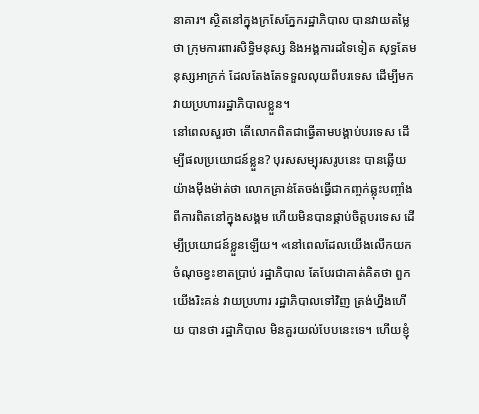នាគារ។ ស្ថិតនៅក្នុងក្រសែភ្នែករដ្ឋាភិបាល បានវាយតម្លៃថា ក្រុមការពារសិទ្ធិមនុស្ស និងអង្គការដទៃទៀត សុទ្ធតែមនុស្សអាក្រក់ ដែលតែងតែទទួលលុយពីបរទេស ដើម្បីមកវាយប្រហាររដ្ឋាភិបាលខ្លួន។
នៅពេលសួរថា តើលោកពិតជាធ្វើតាមបង្គាប់បរទេស ដើម្បីផលប្រយោជន៍ខ្លួន? បុរសសម្បុរសរូបនេះ បានឆ្លើយយ៉ាងម៉ឹងម៉ាត់ថា លោកគ្រាន់តែចង់ធ្វើជាកញ្ចក់ឆ្លុះបញ្ចាំង ពីការពិតនៅក្នុងសង្គម ហើយមិនបានផ្គាប់ចិត្តបរទេស ដើម្បីប្រយោជន៍ខ្លួនឡើយ។ «នៅពេលដែលយើងលើកយកចំណុចខ្វះខាតប្រាប់ រដ្ឋាភិបាល តែបែរជាគាត់គិតថា ពួកយើងរិះគន់ វាយប្រហារ រដ្ឋាភិបាលទៅវិញ ត្រង់ហ្នឹងហើយ បានថា រដ្ឋាភិបាល មិនគួរយល់បែបនេះទេ។ ហើយខ្ញុំ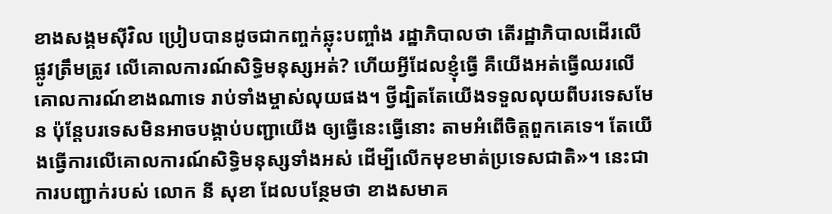ខាងសង្គមស៊ីវិល ប្រៀបបានដូចជាកញ្ចក់ឆ្លុះបញ្ចាំង រដ្ឋាភិបាលថា តើរដ្ឋាភិបាលដើរលើផ្លូវត្រឹមត្រូវ លើគោលការណ៍សិទ្ធិមនុស្សអត់? ហើយអ្វីដែលខ្ញុំធ្វើ គឺយើងអត់ធ្វើឈរលើគោលការណ៍ខាងណាទេ រាប់ទាំងម្ចាស់លុយផង។ ថ្វីដ្បិតតែយើងទទួលលុយពីបរទេសមែន ប៉ុន្តែបរទេសមិនអាចបង្គាប់បញ្ជាយើង ឲ្យធ្វើនេះធ្វើនោះ តាមអំពើចិត្តពួកគេទេ។ តែយើងធ្វើការលើគោលការណ៍សិទ្ធិមនុស្សទាំងអស់ ដើម្បីលើកមុខមាត់ប្រទេសជាតិ»។ នេះជាការបញ្ជាក់របស់ លោក នី សុខា ដែលបន្ថែមថា ខាងសមាគ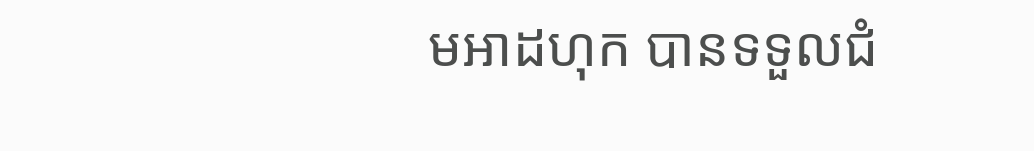មអាដហុក បានទទួលជំ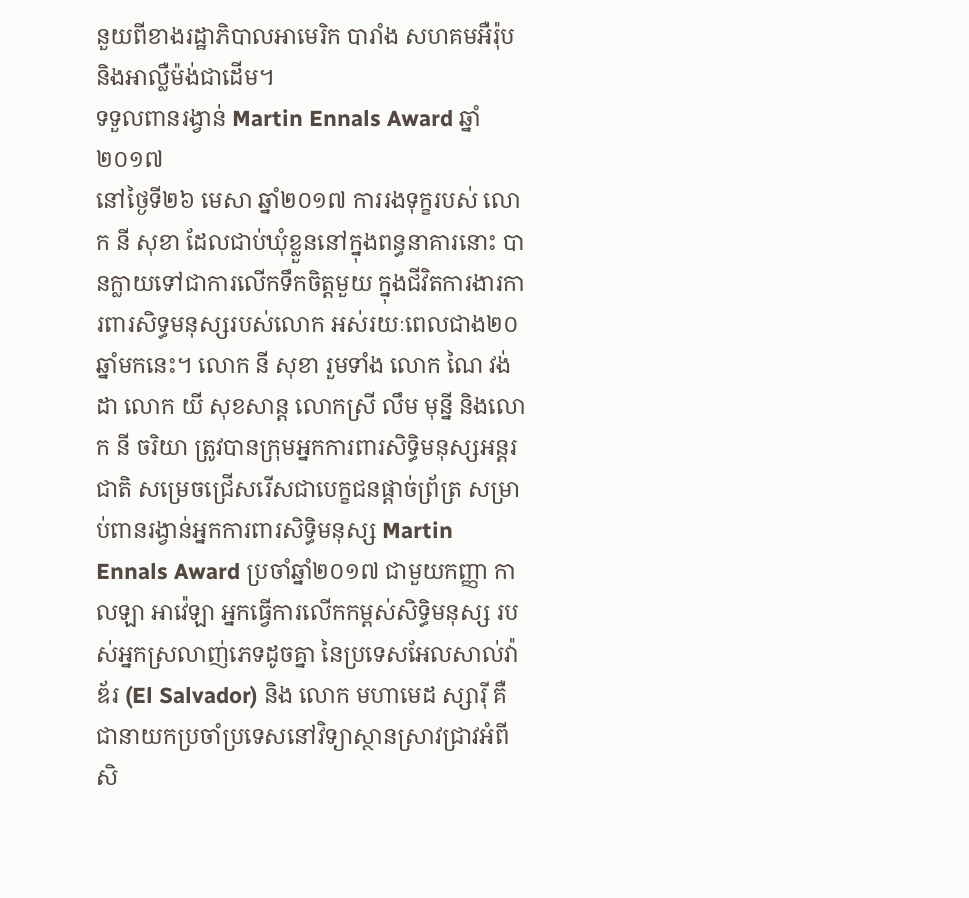នួយពីខាងរដ្ឋាភិបាលអាមេរិក បារាំង សហគមអឺរ៉ុប និងអាល្លឺម៉ង់ជាដើម។
ទទួលពានរង្វាន់ Martin Ennals Award ឆ្នាំ២០១៧
នៅថ្ងៃទី២៦ មេសា ឆ្នាំ២០១៧ ការរងទុក្ខរបស់ លោក នី សុខា ដែលជាប់ឃុំខ្លួននៅក្នុងពន្ធនាគារនោះ បានក្លាយទៅជាការលើកទឹកចិត្តមួយ ក្នុងជីវិតការងារការពារសិទ្ធមនុស្សរបស់លោក អស់រយៈពេលជាង២០ឆ្នាំមកនេះ។ លោក នី សុខា រួមទាំង លោក ណៃ វង់ដា លោក យី សុខសាន្ត លោកស្រី លឹម មុន្នី និងលោក នី ចរិយា ត្រូវបានក្រុមអ្នកការពារសិទ្ធិមនុស្សអន្តរជាតិ សម្រេចជ្រើសរើសជាបេក្ខជនផ្ដាច់ព្រ័ត្រ សម្រាប់ពានរង្វាន់អ្នកការពារសិទ្ធិមនុស្ស Martin Ennals Award ប្រចាំឆ្នាំ២០១៧ ជាមួយកញ្ញា កាលឡា អាវ៉េឡា អ្នកធ្វើការលើកកម្ពស់សិទ្ធិមនុស្ស របស់អ្នកស្រលាញ់ភេទដូចគ្នា នៃប្រទេសអែលសាល់វ៉ាឌ័រ (El Salvador) និង លោក មហាមេដ ស្សារ៉ី គឺជានាយកប្រចាំប្រទេសនៅវិទ្យាស្ថានស្រាវជ្រាវអំពីសិ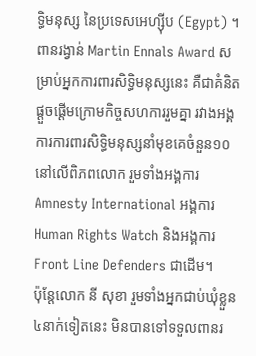ទ្ធិមនុស្ស នៃប្រទេសអេហ្ស៊ីប (Egypt) ។
ពានរង្វាន់ Martin Ennals Award សម្រាប់អ្នកការពារសិទ្ធិមនុស្សនេះ គឺជាគំនិតផ្ដួចផ្ដើមក្រោមកិច្ចសហការរួមគ្នា រវាងអង្គការការពារសិទ្ធិមនុស្សនាំមុខគេចំនួន១០នៅលើពិភពលោក រួមទាំងអង្គការ Amnesty International អង្គការ Human Rights Watch និងអង្គការ Front Line Defenders ជាដើម។
ប៉ុន្តែលោក នី សុខា រួមទាំងអ្នកជាប់ឃុំខ្លួន៤នាក់ទៀតនេះ មិនបានទៅទទួលពានរ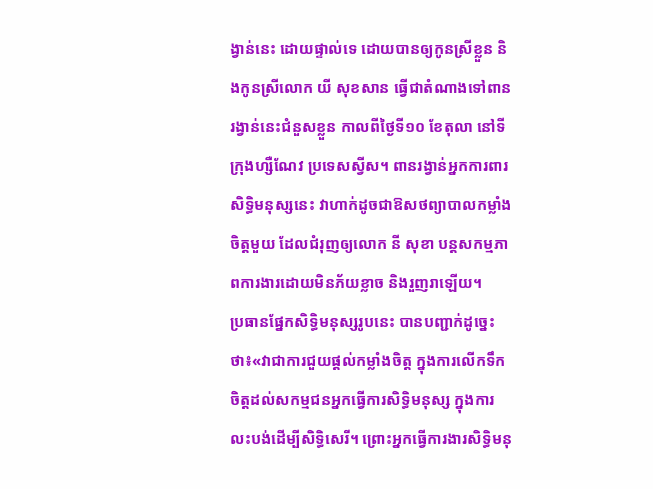ង្វាន់នេះ ដោយផ្ទាល់ទេ ដោយបានឲ្យកូនស្រីខ្លួន និងកូនស្រីលោក យី សុខសាន ធ្វើជាតំណាងទៅពានរង្វាន់នេះជំនួសខ្លួន កាលពីថ្ងៃទី១០ ខែតុលា នៅទីក្រុងហ្សឺណែវ ប្រទេសស្វីស។ ពានរង្វាន់អ្នកការពារសិទ្ធិមនុស្សនេះ វាហាក់ដូចជាឱសថព្យាបាលកម្លាំងចិត្តមួយ ដែលជំរុញឲ្យលោក នី សុខា បន្តសកម្មភាពការងារដោយមិនភ័យខ្លាច និងរួញរាឡើយ។
ប្រធានផ្នែកសិទ្ធិមនុស្សរូបនេះ បានបញ្ជាក់ដូច្នេះថា៖«វាជាការជួយផ្ដល់កម្លាំងចិត្ត ក្នុងការលើកទឹកចិត្តដល់សកម្មជនអ្នកធ្វើការសិទ្ធិមនុស្ស ក្នុងការលះបង់ដើម្បីសិទ្ធិសេរី។ ព្រោះអ្នកធ្វើការងារសិទ្ធិមនុ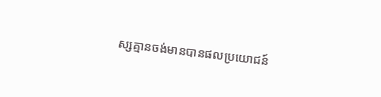ស្សគ្មានចង់មានបានផលប្រយោជន៍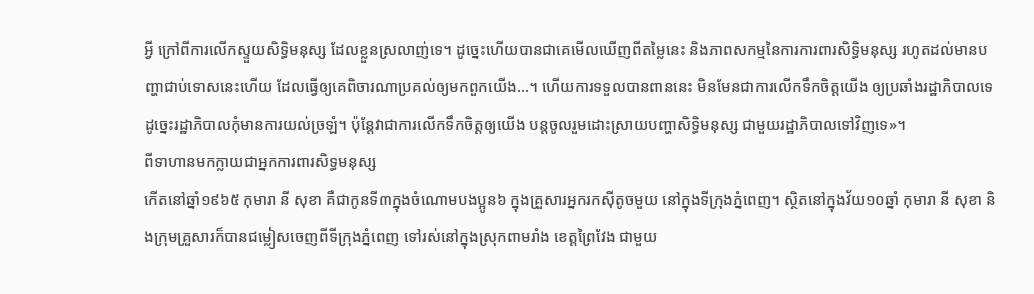អ្វី ក្រៅពីការលើកស្ទួយសិទ្ធិមនុស្ស ដែលខ្លួនស្រលាញ់ទេ។ ដូច្នេះហើយបានជាគេមើលឃើញពីតម្លៃនេះ និងភាពសកម្មនៃការការពារសិទ្ធិមនុស្ស រហូតដល់មានបញ្ហាជាប់ទោសនេះហើយ ដែលធ្វើឲ្យគេពិចារណាប្រគល់ឲ្យមកពួកយើង…។ ហើយការទទួលបានពាននេះ មិនមែនជាការលើកទឹកចិត្តយើង ឲ្យប្រឆាំងរដ្ឋាភិបាលទេ ដូច្នេះរដ្ឋាភិបាលកុំមានការយល់ច្រឡំ។ ប៉ុន្តែវាជាការលើកទឹកចិត្តឲ្យយើង បន្តចូលរួមដោះស្រាយបញ្ហាសិទ្ធិមនុស្ស ជាមួយរដ្ឋាភិបាលទៅវិញទេ»។
ពីទាហានមកក្លាយជាអ្នកការពារសិទ្ធមនុស្ស
កើតនៅឆ្នាំ១៩៦៥ កុមារា នី សុខា គឺជាកូនទី៣ក្នុងចំណោមបងប្អូន៦ ក្នុងគ្រួសារអ្នករកស៊ីតូចមួយ នៅក្នុងទីក្រុងភ្នំពេញ។ ស្ថិតនៅក្នុងវ័យ១០ឆ្នាំ កុមារា នី សុខា និងក្រុមគ្រួសារក៏បានជម្លៀសចេញពីទីក្រុងភ្នំពេញ ទៅរស់នៅក្នុងស្រុកពាមរាំង ខេត្តព្រៃវែង ជាមួយ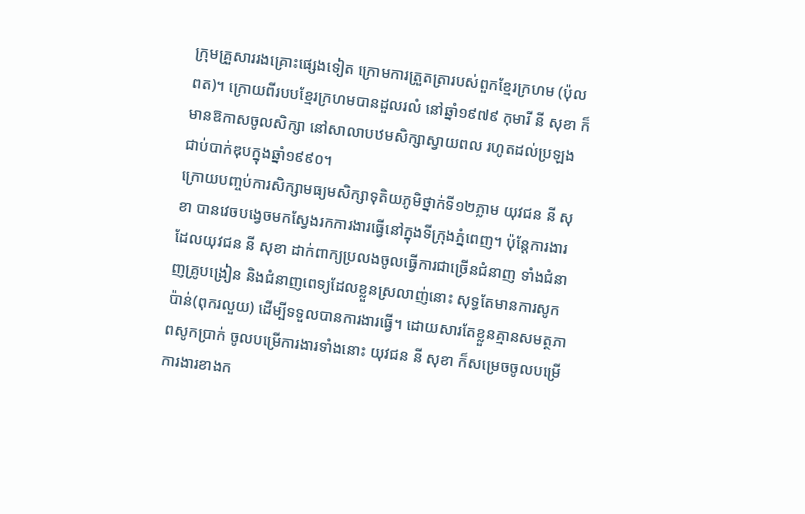ក្រុមគ្រួសាររងគ្រោះផ្សេងទៀត ក្រោមការត្រួតត្រារបស់ពួកខ្មែរក្រហម (ប៉ុល ពត)។ ក្រោយពីរបបខ្មែរក្រហមបានដួលរលំ នៅឆ្នាំ១៩៧៩ កុមារី នី សុខា ក៏មានឱកាសចូលសិក្សា នៅសាលាបឋមសិក្សាស្វាយពល រហូតដល់ប្រឡងជាប់បាក់ឌុបក្នុងឆ្នាំ១៩៩០។
ក្រោយបញ្ចប់ការសិក្សាមធ្យមសិក្សាទុតិយភូមិថ្នាក់ទី១២ភ្លាម យុវជន នី សុខា បានវេចបង្វេចមកស្វែងរកការងារធ្វើនៅក្នុងទីក្រុងភ្នំពេញ។ ប៉ុន្តែការងារដែលយុវជន នី សុខា ដាក់ពាក្យប្រលងចូលធ្វើការជាច្រើនជំនាញ ទាំងជំនាញគ្រូបង្រៀន និងជំនាញពេទ្យដែលខ្លួនស្រលាញ់នោះ សុទ្ធតែមានការសូកប៉ាន់(ពុករលួយ) ដើម្បីទទួលបានការងារធ្វើ។ ដោយសារតែខ្លួនគ្មានសមត្ថភាពសូកប្រាក់ ចូលបម្រើការងារទាំងនោះ យុវជន នី សុខា ក៏សម្រេចចូលបម្រើការងារខាងក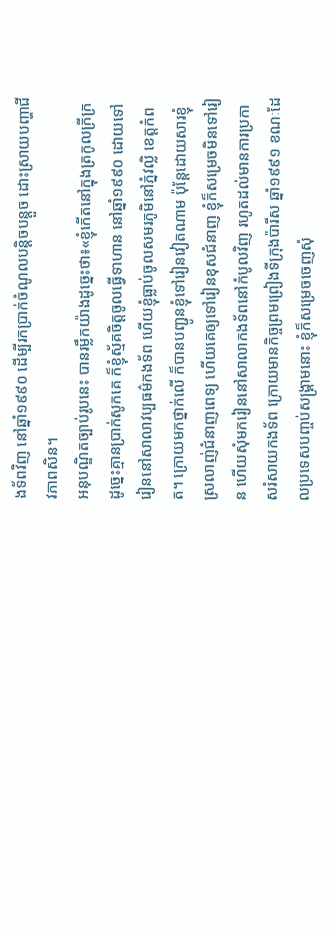ងទ័ពវិញ នៅឆ្នាំ១៩៩០ ដើម្បីរកប្រាក់ចំណូលបន្តិចបន្តួច ដោះស្រាយបញ្ហាជីវភាពសិន។
អនុបណ្ឌិតច្បាប់រូបនេះ បានរម្លឹកយ៉ាងដូច្នេះថា៖«ខ្ញុំកើតនៅក្នុងត្រកូលក្រីក្រ ដូច្នេះគ្មានប្រាក់សូកគេ ក៏ខ្ញុំស្ម័គចិត្តចូលធ្វើទាហាន នៅឆ្នាំ១៩៩០ ដោយទៅរៀននៅសាលាវប្បធម៌កងទ័ព ហើយខ្ញុំធ្លាប់ចូលសមរភូមិនៅភ្នំវល្លិ ខេត្តកំពត។ ក្រោយមកថ្នាក់លើ ក៏បានបញ្ជូនខ្ញុំទៅរៀនវៀតណាម ប៉ុន្តែដោយសារខ្ញុំស្រលាញ់ជំនាញពេទ្យ ហើយគេឲ្យទៅរៀនខុសជំនាញ ខ្ញុំក៏សម្រេចមិនទៅរៀន ហើយសុំមករៀននៅសាលាកងទ័ពនៅកំបូលវិញ រហូតដល់មានការប្រកាសរំសាយកងទ័ព ក្រោយមានកិច្ចព្រមព្រៀងទីក្រុងប៉ារីស ឆ្នាំ១៩៩១ ខណៈដែលប្រទេសបញ្ចប់សង្គ្រាមនោះ ខ្ញុំក៏សម្រេចចេញសុំ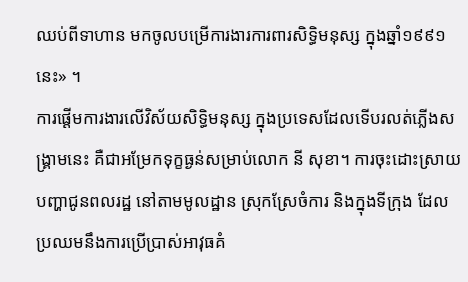ឈប់ពីទាហាន មកចូលបម្រើការងារការពារសិទ្ធិមនុស្ស ក្នុងឆ្នាំ១៩៩១នេះ» ។
ការផ្ដើមការងារលើវិស័យសិទ្ធិមនុស្ស ក្នុងប្រទេសដែលទើបរលត់ភ្លើងសង្គ្រាមនេះ គឺជាអម្រែកទុក្ខធ្ងន់សម្រាប់លោក នី សុខា។ ការចុះដោះស្រាយបញ្ហាជូនពលរដ្ឋ នៅតាមមូលដ្ឋាន ស្រុកស្រែចំការ និងក្នុងទីក្រុង ដែលប្រឈមនឹងការប្រើប្រាស់អាវុធគំ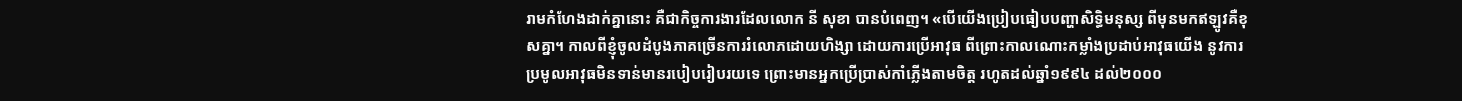រាមកំហែងដាក់គ្នានោះ គឺជាកិច្ចការងារដែលលោក នី សុខា បានបំពេញ។ «បើយើងប្រៀបធៀបបញ្ហាសិទ្ធិមនុស្ស ពីមុនមកឥឡូវគឺខុសគ្នា។ កាលពីខ្ញុំចូលដំបូងភាគច្រើនការរំលោភដោយហិង្សា ដោយការប្រើអាវុធ ពីព្រោះកាលណោះកម្លាំងប្រដាប់អាវុធយើង នូវការប្រមូលអាវុធមិនទាន់មានរបៀបរៀបរយទេ ព្រោះមានអ្នកប្រើប្រាស់កាំភ្លើងតាមចិត្ត រហូតដល់ឆ្នាំ១៩៩៤ ដល់២០០០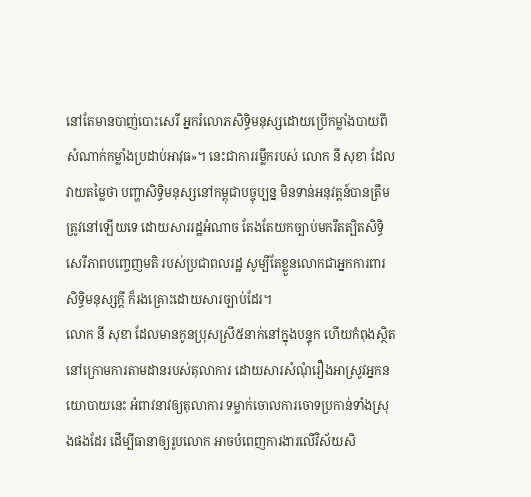នៅតែមានបាញ់បោះសេរី អ្នករំលោភសិទ្ធិមនុស្សដោយប្រើកម្លាំងបាយពីសំណាក់កម្លាំងប្រដាប់អាវុធ»។ នេះជាការរម្លឹករបស់ លោក នី សុខា ដែលវាយតម្លៃថា បញ្ហាសិទ្ធិមនុស្សនៅកម្ពុជាបច្ចុប្បន្ន មិនទាន់អនុវត្តន៍បានត្រឹមត្រូវនៅឡើយទេ ដោយសាររដ្ឋអំណាច តែងតែយកច្បាប់មករឹតត្បិតសិទ្ធិសេរីភាពបញ្ចេញមតិ របស់ប្រជាពលរដ្ឋ សូម្បីតែខ្លួនលោកជាអ្នកការពារសិទ្ធិមនុស្សក្តី ក៏រងគ្រោះដោយសារច្បាប់ដែរ។
លោក នី សុខា ដែលមានកូនប្រុសស្រី៥នាក់នៅក្នុងបន្ទុក ហើយកំពុងស្ថិតនៅក្រោមការតាមដានរបស់តុលាការ ដោយសារសំណុំរឿងអាស្រូវអ្នកនយោបាយនេះ អំពាវនាវឲ្យតុលាការ ទម្លាក់ចោលការចោទប្រកាន់ទាំងស្រុងផងដែរ ដើម្បីធានាឲ្យរូបលោក អាចបំពេញការងារលើវិស័យសិ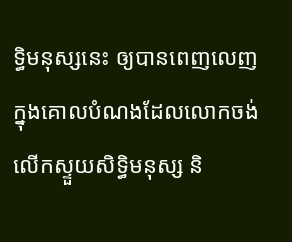ទ្ធិមនុស្សនេះ ឲ្យបានពេញលេញ ក្នុងគោលបំណងដែលលោកចង់លើកស្ទួយសិទ្ធិមនុស្ស និ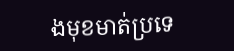ងមុខមាត់ប្រទេ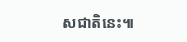សជាតិនេះ៕